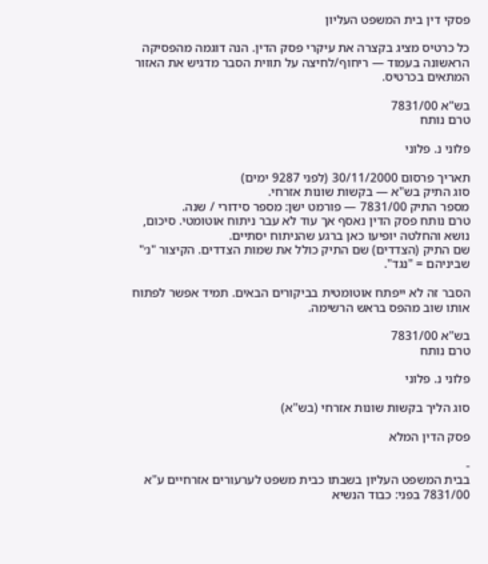פסקי דין בית המשפט העליון

כל כרטיס מציג בקצרה את עיקרי פסק הדין. הנה דוגמה מהפסיקה הראשונה בעמוד — ריחוף/לחיצה על תווית הסבר מדגיש את האזור המתאים בכרטיס.

בש"א 7831/00
טרם נותח

פלוני נ. פלוני

תאריך פרסום 30/11/2000 (לפני 9287 ימים)
סוג התיק בש"א — בקשות שונות אזרחי.
מספר התיק 7831/00 — פורמט ישן: מספר סידורי / שנה.
טרם נותח פסק הדין נאסף אך עוד לא עבר ניתוח אוטומטי. סיכום, נושא והחלטה יופיעו כאן ברגע שהניתוח יסתיים.
שם התיק (הצדדים) שם התיק כולל את שמות הצדדים. הקיצור "נ׳" שביניהם = "נגד".

הסבר זה לא ייפתח אוטומטית בביקורים הבאים. תמיד אפשר לפתוח אותו שוב מהפס בראש הרשימה.

בש"א 7831/00
טרם נותח

פלוני נ. פלוני

סוג הליך בקשות שונות אזרחי (בש"א)

פסק הדין המלא

-
בבית המשפט העליון בשבתו כבית משפט לערעורים אזרחיים ע"א 7831/00 בפני: כבוד הנשיא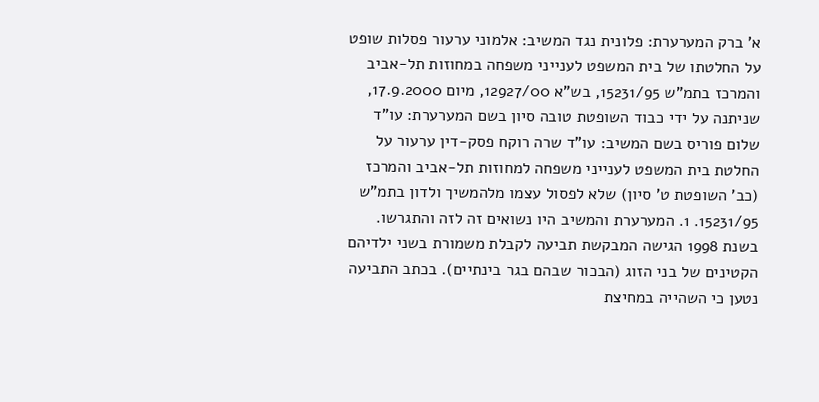א' ברק המערערת: פלונית נגד המשיב: אלמוני ערעור פסלות שופט על החלטתו של בית המשפט לענייני משפחה במחוזות תל-אביב והמרכז בתמ"ש 15231/95, בש"א 12927/00, מיום 17.9.2000, שניתנה על ידי כבוד השופטת טובה סיון בשם המערערת: עו"ד שלום פוריס בשם המשיב: עו"ד שרה רוקח פסק-דין ערעור על החלטת בית המשפט לענייני משפחה למחוזות תל-אביב והמרכז (כב' השופטת ט' סיון) שלא לפסול עצמו מלהמשיך ולדון בתמ"ש 15231/95. 1. המערערת והמשיב היו נשואים זה לזה והתגרשו. בשנת 1998 הגישה המבקשת תביעה לקבלת משמורת בשני ילדיהם הקטינים של בני הזוג (הבכור שבהם בגר בינתיים). בכתב התביעה נטען כי השהייה במחיצת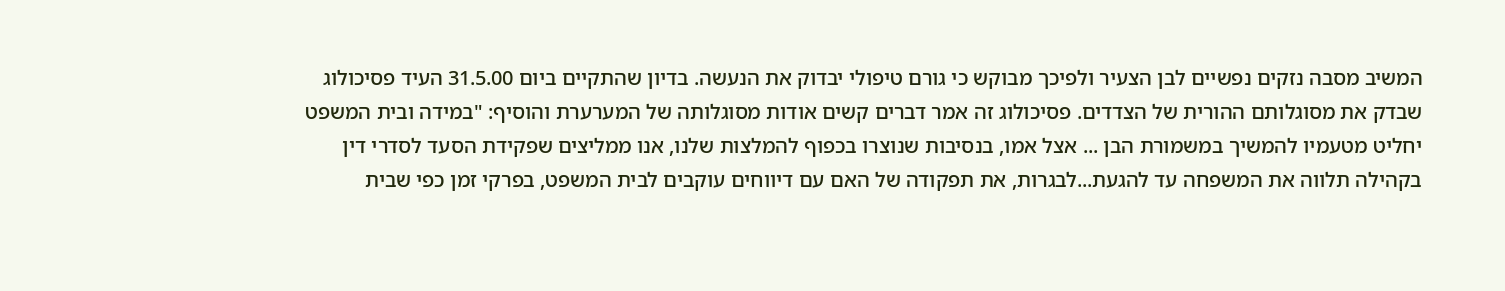המשיב מסבה נזקים נפשיים לבן הצעיר ולפיכך מבוקש כי גורם טיפולי יבדוק את הנעשה. בדיון שהתקיים ביום 31.5.00 העיד פסיכולוג שבדק את מסוגלותם ההורית של הצדדים. פסיכולוג זה אמר דברים קשים אודות מסוגלותה של המערערת והוסיף: "במידה ובית המשפט יחליט מטעמיו להמשיך במשמורת הבן ... אצל אמו, בנסיבות שנוצרו בכפוף להמלצות שלנו, אנו ממליצים שפקידת הסעד לסדרי דין בקהילה תלווה את המשפחה עד להגעת...לבגרות, את תפקודה של האם עם דיווחים עוקבים לבית המשפט, בפרקי זמן כפי שבית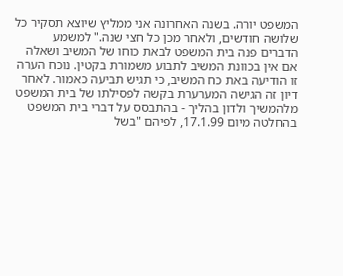המשפט יורה. בשנה האחרונה אני ממליץ שיוצא תסקיר כל שלושה חודשים, ולאחר מכן כל חצי שנה." למשמע הדברים פנה בית המשפט לבאת כוחו של המשיב ושאלה אם אין בכוונת המשיב לתבוע משמורת בקטין. נוכח הערה זו הודיעה באת כח המשיב, כי תגיש תביעה כאמור. לאחר דיון זה הגישה המערערת בקשה לפסילתו של בית המשפט מלהמשיך ולדון בהליך - בהתבסס על דברי בית המשפט בהחלטה מיום 17.1.99, לפיהם "בשל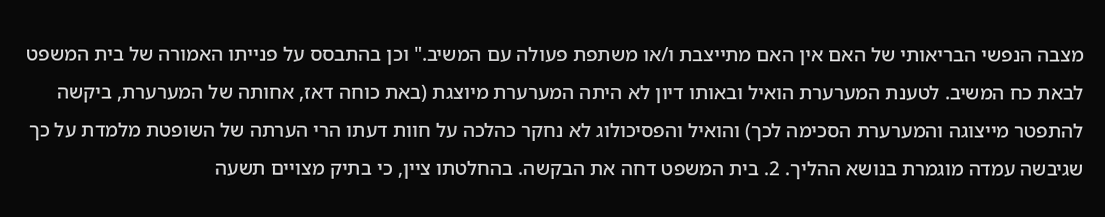מצבה הנפשי הבריאותי של האם אין האם מתייצבת ו/או משתפת פעולה עם המשיב." וכן בהתבסס על פנייתו האמורה של בית המשפט לבאת כח המשיב. לטענת המערערת הואיל ובאותו דיון לא היתה המערערת מיוצגת (באת כוחה דאז, אחותה של המערערת, ביקשה להתפטר מייצוגה והמערערת הסכימה לכך) והואיל והפסיכולוג לא נחקר כהלכה על חוות דעתו הרי הערתה של השופטת מלמדת על כך שגיבשה עמדה מוגמרת בנושא ההליך. 2. בית המשפט דחה את הבקשה. בהחלטתו ציין, כי בתיק מצויים תשעה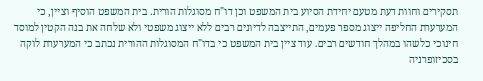תסקירים וחוות דעת מטעם יחידת הסיוע בית המשפט וכן דו"ח מסוגלות הורית. בית המשפט הוסיף וציין, כי המערערת החליפה ייצוג מספר פעמים, התייצבה לדיונים רבים ללא ייצוג משפטי ולא שלחה את בנה הקטין למוסד חינוכי כלשהו במהלך חודשים רבים. עוד ציין בית המשפט כי בדו"ח המסוגלות ההורית נכתב כי המערערת לוקה בסכיזופרניה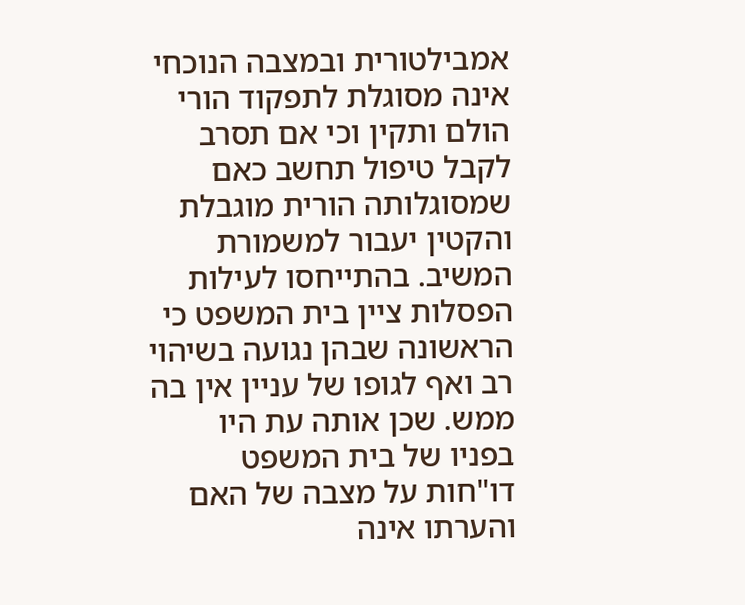אמבילטורית ובמצבה הנוכחי אינה מסוגלת לתפקוד הורי הולם ותקין וכי אם תסרב לקבל טיפול תחשב כאם שמסוגלותה הורית מוגבלת והקטין יעבור למשמורת המשיב. בהתייחסו לעילות הפסלות ציין בית המשפט כי הראשונה שבהן נגועה בשיהוי רב ואף לגופו של עניין אין בה ממש. שכן אותה עת היו בפניו של בית המשפט דו"חות על מצבה של האם והערתו אינה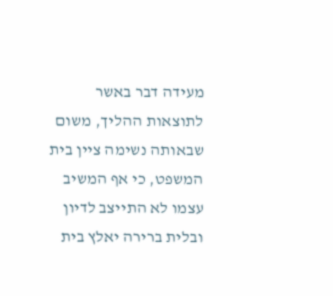מעידה דבר באשר לתוצאות ההליך, משום שבאותה נשימה ציין בית המשפט, כי אף המשיב עצמו לא התייצב לדיון ובלית ברירה יאלץ בית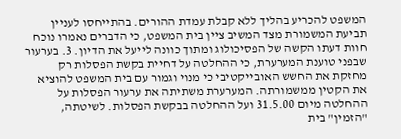המשפט להכריע בהליך ללא קבלת עמדת ההורים. בהתייחסו לעניין תביעת המשמורת מצד המשיב ציין בית המשפט, כי הדברים נאמרו נוכח חוות דעתו הקשה של הפסיכולוג ומתוך כוונה לייעל את הדיון. 3. בערעור שבפני טוענת המערערת, כי ההחלטה על דחיית בקשת הפסלות רק מחזקת את החשש האובייקטיבי כי מנוי וגמור עם בית המשפט להוציא את הקטין ממשמורתה. המערערת משתיתה את ערעור הפסלות על ההחלטה מיום 31.5.00 ועל ההחלטה בבקשת הפסלות. לשיטתה, "הזמין" בית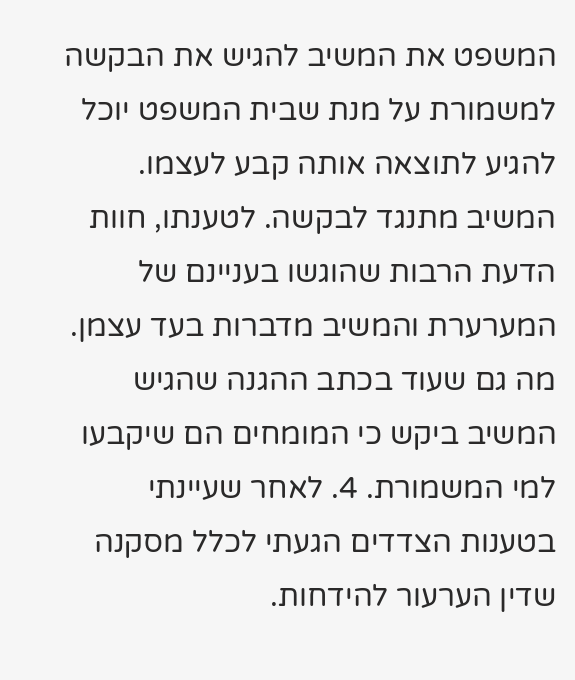המשפט את המשיב להגיש את הבקשה למשמורת על מנת שבית המשפט יוכל להגיע לתוצאה אותה קבע לעצמו. המשיב מתנגד לבקשה. לטענתו, חוות הדעת הרבות שהוגשו בעניינם של המערערת והמשיב מדברות בעד עצמן. מה גם שעוד בכתב ההגנה שהגיש המשיב ביקש כי המומחים הם שיקבעו למי המשמורת. 4. לאחר שעיינתי בטענות הצדדים הגעתי לכלל מסקנה שדין הערעור להידחות.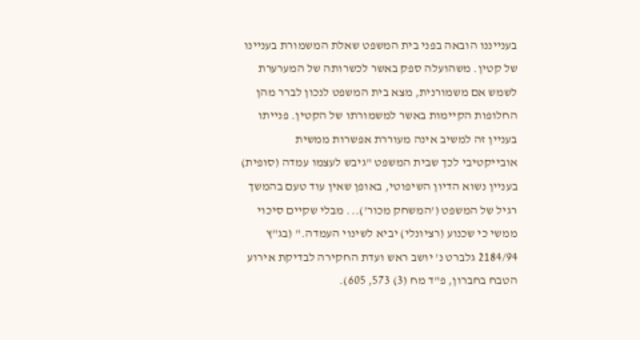בענייננו הובאה בפני בית המשפט שאלת המשמורת בעניינו של קטין. משהועלה ספק באשר לכשרותה של המערערת לשמש אם משמורנית, מצא בית המשפט לנכון לברר מהן החלופות הקיימות באשר למשמורתו של הקטין. פנייתו בעניין זה למשיב אינה מעוררת אפשרות ממשית אובייקטיבי לכך שבית המשפט "גיבש לעצמו עמדה (סופית) בעניין נשוא הדיון השיפוטי, באופן שאין עוד טעם בהמשך רגיל של המשפט ('המשחק מכור')... מבלי שקיים סיכוי ממשי כי שכנוע (רציונלי) יביא לשינוי העמדה." (בג"ץ 2184/94 גלברט נ' יושב ראש ועדת החקירה לבדיקת אירוע הטבח בחברון, פ"ד מח (3) 573, 605).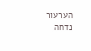הערעור נדחה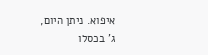איפוא. ניתן היום, ג' בכסלו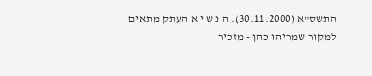התשס"א (30.11.2000). ה נ ש י א העתק מתאים למקור שמריהו כהן - מזכיר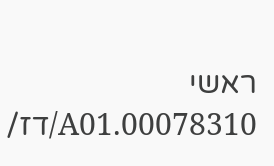ראשי 00078310.A01/דז/